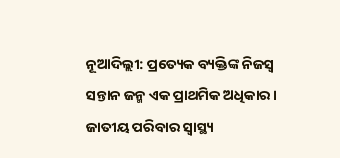ନୂଆଦିଲ୍ଲୀ: ପ୍ରତ୍ୟେକ ବ୍ୟକ୍ତିଙ୍କ ନିଜସ୍ବ ସନ୍ତାନ ଜନ୍ମ ଏକ ପ୍ରାଥମିକ ଅଧିକାର। ଜାତୀୟ ପରିବାର ସ୍ବାସ୍ଥ୍ୟ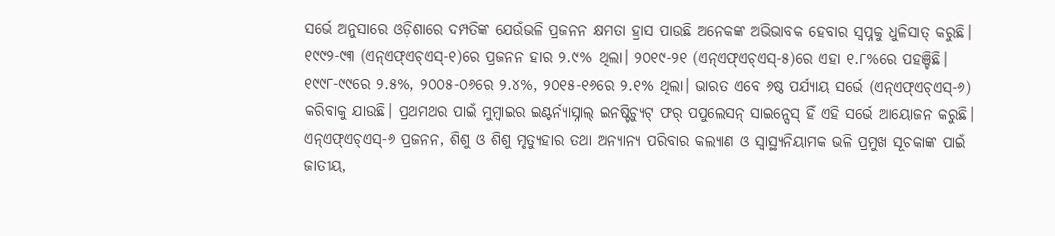ସର୍ଭେ ଅନୁସାରେ ଓଡ଼ିଶାରେ ଦମ୍ପତିଙ୍କ ଯେଉଁଭଳି ପ୍ରଜନନ କ୍ଷମତା ହ୍ରାସ ପାଉଛି ଅନେକଙ୍କ ଅଭିଭାବକ ହେବାର ସ୍ବପ୍ନକୁ ଧୁଳିସାତ୍ କରୁଛି। ୧୯୯୨-୯୩ (ଏନ୍ଏଫ୍ଏଚ୍ଏସ୍-୧)ରେ ପ୍ରଜନନ ହାର ୨.୯% ଥିଲା। ୨୦୧୯-୨୧ (ଏନ୍ଏଫ୍ଏଚ୍ଏସ୍-୫)ରେ ଏହା ୧.୮%ରେ ପହଞ୍ଚିଛି। ୧୯୯୮-୯୯ରେ ୨.୫%, ୨୦୦୫-୦୬ରେ ୨.୪%, ୨୦୧୫-୧୬ରେ ୨.୧% ଥିଲା। ଭାରତ ଏବେ ୬ଷ୍ଠ ପର୍ଯ୍ୟାୟ ସର୍ଭେ (ଏନ୍ଏଫ୍ଏଚ୍ଏସ୍-୬) କରିବାକୁ ଯାଉଛି। ପ୍ରଥମଥର ପାଇଁ ମୁମ୍ବାଇର ଇଣ୍ଟର୍ନ୍ୟାସ୍ନାଲ୍ ଇନଷ୍ଟିଚ୍ୟୁଟ୍ ଫର୍ ପପୁଲେସନ୍ ସାଇନ୍ସେସ୍ ହିଁ ଏହି ସର୍ଭେ ଆୟୋଜନ କରୁଛି। ଏନ୍ଏଫ୍ଏଚ୍ଏସ୍-୬ ପ୍ରଜନନ, ଶିଶୁ ଓ ଶିଶୁ ମୃତ୍ୟୁହାର ତଥା ଅନ୍ୟାନ୍ୟ ପରିବାର କଲ୍ୟାଣ ଓ ସ୍ୱାସ୍ଥ୍ୟନିୟାମକ ଭଳି ପ୍ରମୁଖ ସୂଚକାଙ୍କ ପାଇଁ ଜାତୀୟ,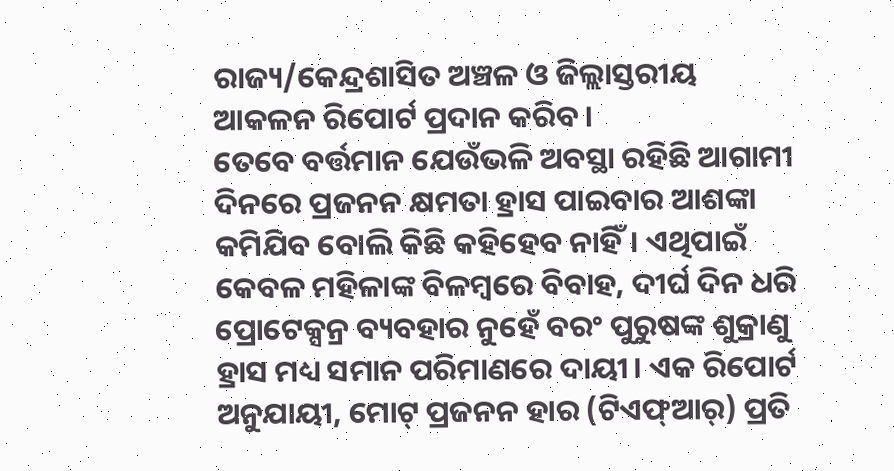ରାଜ୍ୟ/କେନ୍ଦ୍ରଶାସିତ ଅଞ୍ଚଳ ଓ ଜିଲ୍ଲାସ୍ତରୀୟ ଆକଳନ ରିପୋର୍ଟ ପ୍ରଦାନ କରିବ।
ତେବେ ବର୍ତ୍ତମାନ ଯେଉଁଭଳି ଅବସ୍ଥା ରହିଛି ଆଗାମୀ ଦିନରେ ପ୍ରଜନନ କ୍ଷମତା ହ୍ରାସ ପାଇବାର ଆଶଙ୍କା କମିଯିବ ବୋଲି କିଛି କହିହେବ ନାହିଁ। ଏଥିପାଇଁ କେବଳ ମହିଳାଙ୍କ ବିଳମ୍ବରେ ବିବାହ, ଦୀର୍ଘ ଦିନ ଧରି ପ୍ରୋଟେକ୍ସନ୍ର ବ୍ୟବହାର ନୁହେଁ ବରଂ ପୁରୁଷଙ୍କ ଶୁକ୍ରାଣୁ ହ୍ରାସ ମଧ୍ୟ ସମାନ ପରିମାଣରେ ଦାୟୀ। ଏକ ରିପୋର୍ଟ ଅନୁଯାୟୀ, ମୋଟ୍ ପ୍ରଜନନ ହାର (ଟିଏଫ୍ଆର୍) ପ୍ରତି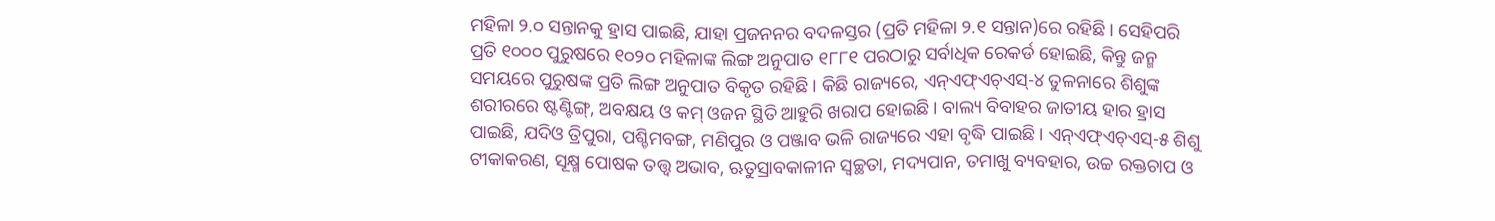ମହିଳା ୨.୦ ସନ୍ତାନକୁ ହ୍ରାସ ପାଇଛି, ଯାହା ପ୍ରଜନନର ବଦଳସ୍ତର (ପ୍ରତି ମହିଳା ୨.୧ ସନ୍ତାନ)ରେ ରହିଛି। ସେହିପରି ପ୍ରତି ୧୦୦୦ ପୁରୁଷରେ ୧୦୨୦ ମହିଳାଙ୍କ ଲିଙ୍ଗ ଅନୁପାତ ୧୮୮୧ ପରଠାରୁ ସର୍ବାଧିକ ରେକର୍ଡ ହୋଇଛି, କିନ୍ତୁ ଜନ୍ମ ସମୟରେ ପୁରୁଷଙ୍କ ପ୍ରତି ଲିଙ୍ଗ ଅନୁପାତ ବିକୃତ ରହିଛି। କିଛି ରାଜ୍ୟରେ, ଏନ୍ଏଫ୍ଏଚ୍ଏସ୍-୪ ତୁଳନାରେ ଶିଶୁଙ୍କ ଶରୀରରେ ଷ୍ଟଣ୍ଟିଙ୍ଗ୍, ଅବକ୍ଷୟ ଓ କମ୍ ଓଜନ ସ୍ଥିତି ଆହୁରି ଖରାପ ହୋଇଛି। ବାଲ୍ୟ ବିବାହର ଜାତୀୟ ହାର ହ୍ରାସ ପାଇଛି, ଯଦିଓ ତ୍ରିପୁରା, ପଶ୍ଚିମବଙ୍ଗ, ମଣିପୁର ଓ ପଞ୍ଜାବ ଭଳି ରାଜ୍ୟରେ ଏହା ବୃଦ୍ଧି ପାଇଛି। ଏନ୍ଏଫ୍ଏଚ୍ଏସ୍-୫ ଶିଶୁ ଟୀକାକରଣ, ସୂକ୍ଷ୍ମ ପୋଷକ ତତ୍ତ୍ୱ ଅଭାବ, ଋତୁସ୍ରାବକାଳୀନ ସ୍ୱଚ୍ଛତା, ମଦ୍ୟପାନ, ତମାଖୁ ବ୍ୟବହାର, ଉଚ୍ଚ ରକ୍ତଚାପ ଓ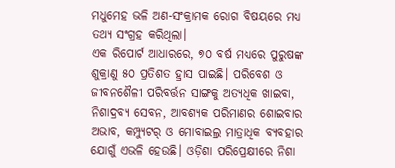ମଧୁମେହ ଭଳି ଅଣ-ସଂକ୍ରାମକ ରୋଗ ବିଷୟରେ ମଧ୍ୟ ତଥ୍ୟ ସଂଗ୍ରହ କରିଥିଲା।
ଏକ ରିପୋର୍ଟ ଆଧାରରେ, ୭୦ ବର୍ଷ ମଧ୍ୟରେ ପୁରୁଷଙ୍କ ଶୁକ୍ରାଣୁ ୫୦ ପ୍ରତିଶତ ହ୍ରାସ ପାଇଛି। ପରିବେଶ ଓ ଜୀବନଶୈଳୀ ପରିବର୍ତ୍ତନ ସାଙ୍ଗକୁ ଅତ୍ୟଧିକ ଖାଇବା, ନିଶାଦ୍ରବ୍ୟ ସେବନ, ଆବଶ୍ୟକ ପରିମାଣର ଶୋଇବାର ଅଭାବ, କମ୍ପ୍ୟୁଟର୍ ଓ ମୋବାଇଲ୍ର ମାତ୍ରାଧିକ ବ୍ୟବହାର ଯୋଗୁଁ ଏଭଳି ହେଉଛି। ଓଡ଼ିଶା ପରିପ୍ରେକ୍ଷୀରେ ନିଶା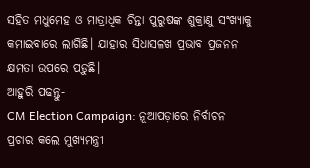ସହିତ ମଧୁମେହ ଓ ମାତ୍ରାଧିକ ଚିନ୍ତା ପୁରୁଷଙ୍କ ଶୁକ୍ରାଣୁ ସଂଖ୍ୟାକୁ କମାଇବାରେ ଲାଗିଛି। ଯାହାର ସିଧାସଳଖ ପ୍ରଭାବ ପ୍ରଜନନ କ୍ଷମତା ଉପରେ ପଡ଼ୁଛି।
ଆହୁରି ପଢନ୍ତୁ-
CM Election Campaign: ନୂଆପଡ଼ାରେ ନିର୍ବାଚନ ପ୍ରଚାର କଲେ ମୁଖ୍ୟମନ୍ତ୍ରୀ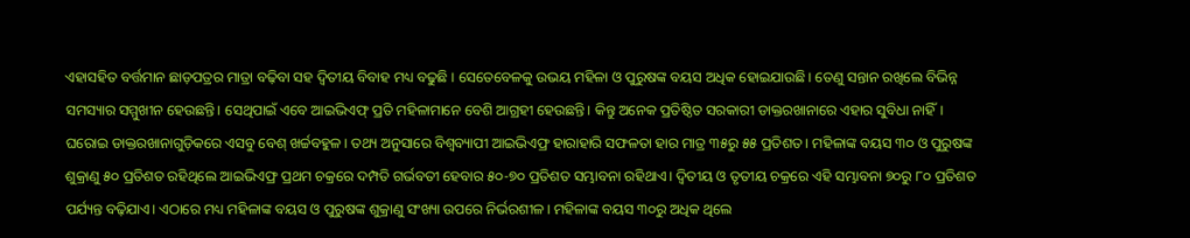ଏହାସହିତ ବର୍ତ୍ତମାନ ଛାଡ଼ପତ୍ରର ମାତ୍ରା ବଢ଼ିବା ସହ ଦ୍ବିତୀୟ ବିବାହ ମଧ୍ୟ ବଢୁଛି । ସେତେବେଳକୁ ଉଭୟ ମହିଳା ଓ ପୁରୁଷଙ୍କ ବୟସ ଅଧିକ ହୋଇଯାଉଛି। ତେଣୁ ସନ୍ତାନ ରଖିଲେ ବିଭିନ୍ନ ସମସ୍ୟାର ସମ୍ମୁଖୀନ ହେଉଛନ୍ତି। ସେଥିପାଇଁ ଏବେ ଆଇଭିଏଫ୍ ପ୍ରତି ମହିଳାମାନେ ବେଶି ଆଗ୍ରହୀ ହେଉଛନ୍ତି। କିନ୍ତୁ ଅନେକ ପ୍ରତିଷ୍ଠିତ ସରକାରୀ ଡାକ୍ତରଖାନାରେ ଏହାର ସୁବିଧା ନାହିଁ। ଘରୋଇ ଡାକ୍ତରଖାନାଗୁଡ଼ିକରେ ଏସବୁ ବେଶ୍ ଖର୍ଚ୍ଚବହୁଳ। ତଥ୍ୟ ଅନୁସାରେ ବିଶ୍ବବ୍ୟାପୀ ଆଇଭିଏଫ୍ର ହାରାହାରି ସଫଳତା ହାର ମାତ୍ର ୩୫ରୁ ୫୫ ପ୍ରତିଶତ। ମହିଳାଙ୍କ ବୟସ ୩୦ ଓ ପୁରୁଷଙ୍କ ଶୁକ୍ରାଣୁ ୫୦ ପ୍ରତିଶତ ରହିଥିଲେ ଆଇଭିଏଫ୍ର ପ୍ରଥମ ଚକ୍ରରେ ଦମ୍ପତି ଗର୍ଭବତୀ ହେବାର ୫୦-୭୦ ପ୍ରତିଶତ ସମ୍ଭାବନା ରହିଥାଏ। ଦ୍ବିତୀୟ ଓ ତୃତୀୟ ଚକ୍ରରେ ଏହି ସମ୍ଭାବନା ୭୦ରୁ ୮୦ ପ୍ରତିଶତ ପର୍ଯ୍ୟନ୍ତ ବଢ଼ିଯାଏ। ଏଠାରେ ମଧ୍ୟ ମହିଳାଙ୍କ ବୟସ ଓ ପୁରୁଷଙ୍କ ଶୁକ୍ରାଣୁ ସଂଖ୍ୟା ଉପରେ ନିର୍ଭରଶୀଳ। ମହିଳାଙ୍କ ବୟସ ୩୦ରୁ ଅଧିକ ଥିଲେ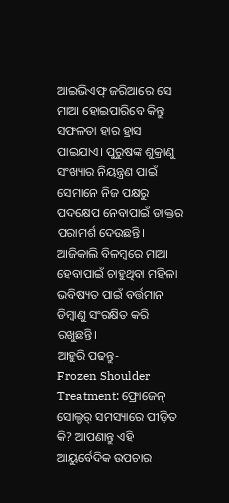ଆଇଭିଏଫ୍ ଜରିଆରେ ସେ ମାଆ ହୋଇପାରିବେ କିନ୍ତୁ ସଫଳତା ହାର ହ୍ରାସ ପାଇଯାଏ। ପୁରୁଷଙ୍କ ଶୁକ୍ରାଣୁ ସଂଖ୍ୟାର ନିୟନ୍ତ୍ରଣ ପାଇଁ ସେମାନେ ନିଜ ପକ୍ଷରୁ ପଦକ୍ଷେପ ନେବାପାଇଁ ଡାକ୍ତର ପରାମର୍ଶ ଦେଉଛନ୍ତି। ଆଜିକାଲି ବିଳମ୍ବରେ ମାଆ ହେବାପାଇଁ ଚାହୁଥିବା ମହିଳା ଭବିଷ୍ୟତ ପାଇଁ ବର୍ତ୍ତମାନ ଡିମ୍ବାଣୁ ସଂରକ୍ଷିତ କରି ରଖୁଛନ୍ତି।
ଆହୁରି ପଢନ୍ତୁ-
Frozen Shoulder Treatment: ଫ୍ରୋଜେନ୍ ସୋଲ୍ଡର୍ ସମସ୍ୟାରେ ପୀଡ଼ିତ କି? ଆପଣାନ୍ତୁ ଏହି ଆୟୁର୍ବେଦିକ ଉପଚାର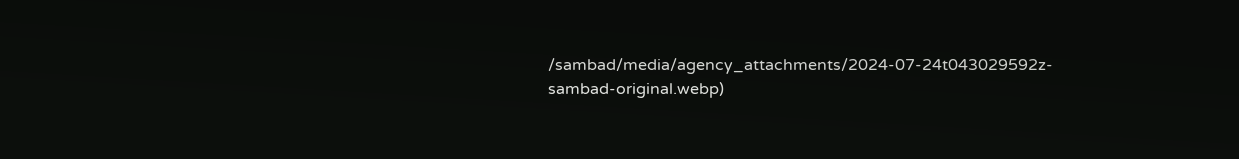/sambad/media/agency_attachments/2024-07-24t043029592z-sambad-original.webp)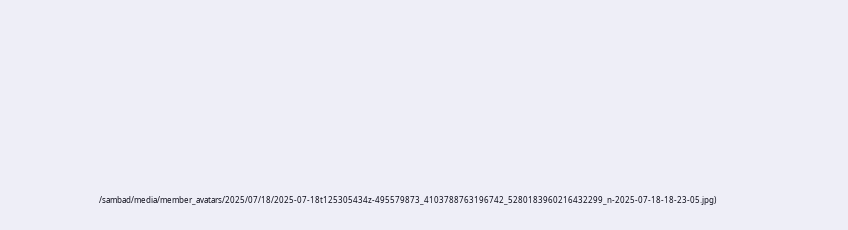/sambad/media/member_avatars/2025/07/18/2025-07-18t125305434z-495579873_4103788763196742_5280183960216432299_n-2025-07-18-18-23-05.jpg)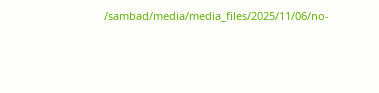/sambad/media/media_files/2025/11/06/no-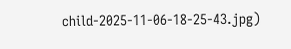child-2025-11-06-18-25-43.jpg)